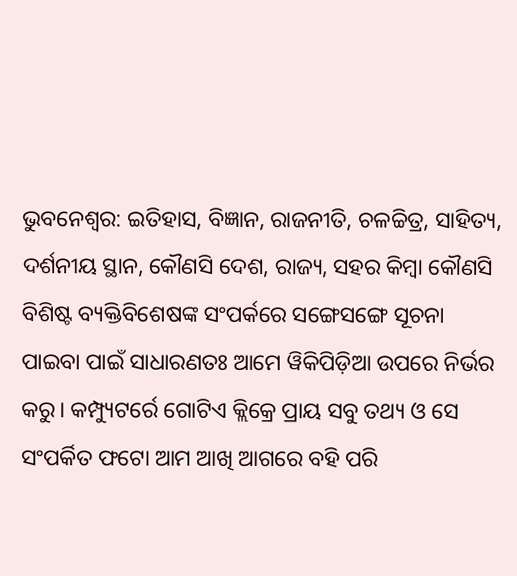ଭୁବନେଶ୍ବର: ଇତିହାସ, ବିଜ୍ଞାନ, ରାଜନୀତି, ଚଳଚ୍ଚିତ୍ର, ସାହିତ୍ୟ, ଦର୍ଶନୀୟ ସ୍ଥାନ, କୌଣସି ଦେଶ, ରାଜ୍ୟ, ସହର କିମ୍ବା କୌଣସି ବିଶିଷ୍ଟ ବ୍ୟକ୍ତିବିଶେଷଙ୍କ ସଂପର୍କରେ ସଙ୍ଗେସଙ୍ଗେ ସୂଚନା ପାଇବା ପାଇଁ ସାଧାରଣତଃ ଆମେ ୱିକିପିଡ଼ିଆ ଉପରେ ନିର୍ଭର କରୁ। କମ୍ପ୍ୟୁଟର୍ରେ ଗୋଟିଏ କ୍ଲିକ୍ରେ ପ୍ରାୟ ସବୁ ତଥ୍ୟ ଓ ସେ ସଂପର୍କିତ ଫଟୋ ଆମ ଆଖି ଆଗରେ ବହି ପରି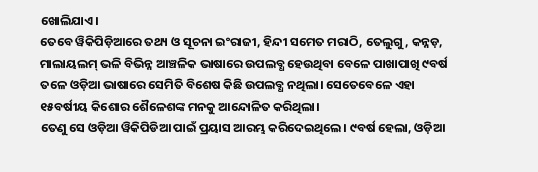ଖୋଲିଯାଏ।
ତେବେ ୱିକିପିଡ଼ିଆରେ ତଥ୍ୟ ଓ ସୂଚନା ଇଂରାଜୀ, ହିନ୍ଦୀ ସମେତ ମରାଠି, ତେଲୁଗୁ, କନ୍ନଡ଼, ମାଲାୟଲମ୍ ଭଳି ବିଭିନ୍ନ ଆଞ୍ଚଳିକ ଭାଷାରେ ଉପଲବ୍ଧ ହେଉଥିବା ବେଳେ ପାଖାପାଖି ୯ବର୍ଷ ତଳେ ଓଡ଼ିଆ ଭାଷାରେ ସେମିତି ବିଶେଷ କିଛି ଉପଲବ୍ଧ ନଥିଲା। ସେତେବେଳେ ଏହା ୧୫ବର୍ଷୀୟ କିଶୋର ଶୈଳେଶଙ୍କ ମନକୁ ଆନ୍ଦୋଳିତ କରିଥିଲା।
ତେଣୁ ସେ ଓଡ଼ିଆ ୱିକିପିଡିଆ ପାଇଁ ପ୍ରୟାସ ଆରମ୍ଭ କରିଦେଇଥିଲେ। ୯ବର୍ଷ ହେଲା, ଓଡ଼ିଆ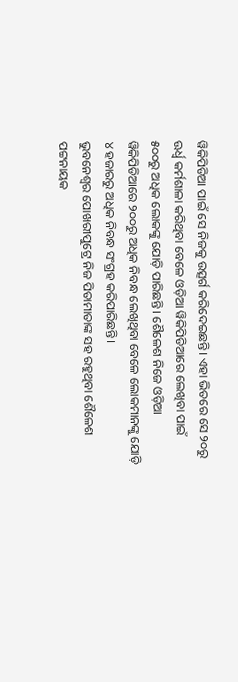ୱିକିପିଡିଆ ପାଇଁ ସେ ନିଜକୁ ଉତ୍ସର୍ଗ କରିଦେଇଛନ୍ତି। ଏହା ଭିତରେ ସେ ୨୦ରୁ ଊର୍ଧ୍ବ କର୍ମଶାଳା କରିଥିବା ବେଳେ ଓଡ଼ିଆ ୱିକିପିଡିଆରେ ଲେଖିବା ପାଇଁ ୫୦୦ରୁ ଅଧିକ ଲୋକଙ୍କୁ ଯୋଡ଼ି ପାରିଛନ୍ତି। ଶୈଳେଶ ନିଜେ ଓଡ଼ିଆ ୱିକିପିଡିଆରେ ୨୦୦ରୁ ଅଧିକ ନିବନ୍ଧ ଲେଖିଥିବା ବେଳେ ଲୋକମାନଙ୍କୁ ଯୋଡ଼ି ୪ ହଜାରରୁ ଅଧିକ ନିବନ୍ଧ ସଂଗ୍ରହ କରିପାରିଛନ୍ତି।
ଭୁବନେଶ୍ବର ପୋଖରୀପୁଟ୍ରେ ନିଜ ପିତାମାତାଙ୍କ ସହ ରହୁଥିବା ଶୈଳେଶ ପଟ୍ଟନାୟକ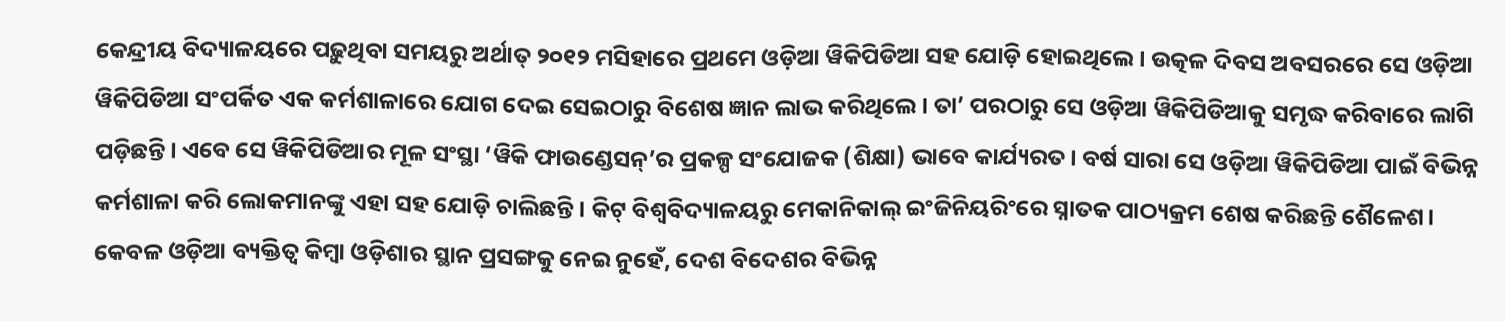କେନ୍ଦ୍ରୀୟ ବିଦ୍ୟାଳୟରେ ପଢ଼ୁଥିବା ସମୟରୁ ଅର୍ଥାତ୍ ୨୦୧୨ ମସିହାରେ ପ୍ରଥମେ ଓଡ଼ିଆ ୱିକିପିଡିଆ ସହ ଯୋଡ଼ି ହୋଇଥିଲେ। ଉତ୍କଳ ଦିବସ ଅବସରରେ ସେ ଓଡ଼ିଆ ୱିକିପିଡିଆ ସଂପର୍କିତ ଏକ କର୍ମଶାଳାରେ ଯୋଗ ଦେଇ ସେଇଠାରୁ ବିଶେଷ ଜ୍ଞାନ ଲାଭ କରିଥିଲେ। ତା’ ପରଠାରୁ ସେ ଓଡ଼ିଆ ୱିକିପିଡିଆକୁ ସମୃଦ୍ଧ କରିବାରେ ଲାଗି ପଡ଼ିଛନ୍ତି। ଏବେ ସେ ୱିକିପିଡିଆର ମୂଳ ସଂସ୍ଥା ‘ୱିକି ଫାଉଣ୍ଡେସନ୍’ର ପ୍ରକଳ୍ପ ସଂଯୋଜକ (ଶିକ୍ଷା) ଭାବେ କାର୍ଯ୍ୟରତ। ବର୍ଷ ସାରା ସେ ଓଡ଼ିଆ ୱିକିପିଡିଆ ପାଇଁ ବିଭିନ୍ନ କର୍ମଶାଳା କରି ଲୋକମାନଙ୍କୁ ଏହା ସହ ଯୋଡ଼ି ଚାଲିଛନ୍ତି। କିଟ୍ ବିଶ୍ବବିଦ୍ୟାଳୟରୁ ମେକାନିକାଲ୍ ଇଂଜିନିୟରିଂରେ ସ୍ନାତକ ପାଠ୍ୟକ୍ରମ ଶେଷ କରିଛନ୍ତି ଶୈଳେଶ।
କେବଳ ଓଡ଼ିଆ ବ୍ୟକ୍ତିତ୍ବ କିମ୍ବା ଓଡ଼ିଶାର ସ୍ଥାନ ପ୍ରସଙ୍ଗକୁ ନେଇ ନୁହେଁ, ଦେଶ ବିଦେଶର ବିଭିନ୍ନ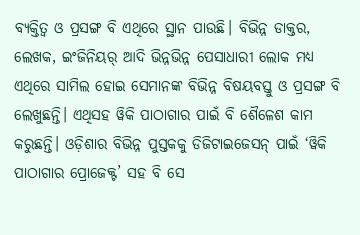ବ୍ୟକ୍ତିତ୍ବ ଓ ପ୍ରସଙ୍ଗ ବି ଏଥିରେ ସ୍ଥାନ ପାଉଛି। ବିଭିନ୍ନ ଡାକ୍ତର, ଲେଖକ, ଇଂଜିନିୟର୍ ଆଦି ଭିନ୍ନଭିନ୍ନ ପେସାଧାରୀ ଲୋକ ମଧ୍ୟ ଏଥିରେ ସାମିଲ ହୋଇ ସେମାନଙ୍କ ବିଭିନ୍ନ ବିଷୟବସ୍ତୁ ଓ ପ୍ରସଙ୍ଗ ବି ଲେଖୁଛନ୍ତି। ଏଥିସହ ୱିକି ପାଠାଗାର ପାଇଁ ବି ଶୈଳେଶ କାମ କରୁଛନ୍ତି। ଓଡ଼ିଶାର ବିଭିନ୍ନ ପୁସ୍ତକକୁ ଡିଜିଟାଇଜେସନ୍ ପାଇଁ ‘ୱିକି ପାଠାଗାର ପ୍ରୋଜେକ୍ଟ’ ସହ ବି ସେ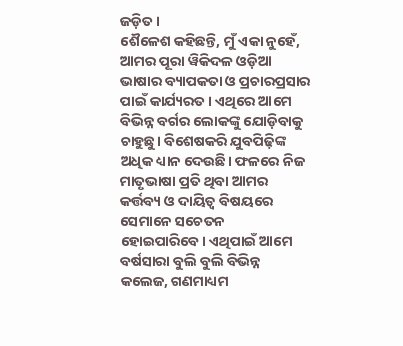ଜଡ଼ିତ।
ଶୈଳେଶ କହିଛନ୍ତି, ମୁଁ ଏକା ନୁହେଁ, ଆମର ପୂରା ୱିକିଦଳ ଓଡ଼ିଆ ଭାଷାର ବ୍ୟାପକତା ଓ ପ୍ରଚାରପ୍ରସାର ପାଇଁ କାର୍ଯ୍ୟରତ। ଏଥିରେ ଆମେ ବିଭିନ୍ନ ବର୍ଗର ଲୋକଙ୍କୁ ଯୋଡ଼ିବାକୁ ଚାହୁଛୁ। ବିଶେଷକରି ଯୁବପିଢ଼ିଙ୍କ ଅଧିକ ଧ୍ୟାନ ଦେଉଛି। ଫଳରେ ନିଜ ମାତୃଭାଷା ପ୍ରତି ଥିବା ଆମର କର୍ତ୍ତବ୍ୟ ଓ ଦାୟିତ୍ବ ବିଷୟରେ ସେମାନେ ସଚେତନ ହୋଇପାରିବେ। ଏଥିପାଇଁ ଆମେ ବର୍ଷସାରା ବୁଲି ବୁଲି ବିଭିନ୍ନ କଲେଜ, ଗଣମାଧ୍ୟମ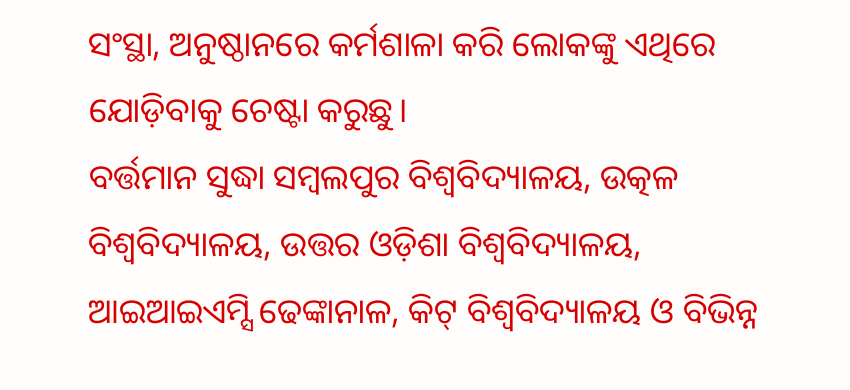ସଂସ୍ଥା, ଅନୁଷ୍ଠାନରେ କର୍ମଶାଳା କରି ଲୋକଙ୍କୁ ଏଥିରେ ଯୋଡ଼ିବାକୁ ଚେଷ୍ଟା କରୁଛୁ।
ବର୍ତ୍ତମାନ ସୁଦ୍ଧା ସମ୍ବଲପୁର ବିଶ୍ବବିଦ୍ୟାଳୟ, ଉତ୍କଳ ବିଶ୍ବବିଦ୍ୟାଳୟ, ଉତ୍ତର ଓଡ଼ିଶା ବିଶ୍ବବିଦ୍ୟାଳୟ, ଆଇଆଇଏମ୍ସି ଢେଙ୍କାନାଳ, କିଟ୍ ବିଶ୍ବବିଦ୍ୟାଳୟ ଓ ବିଭିନ୍ନ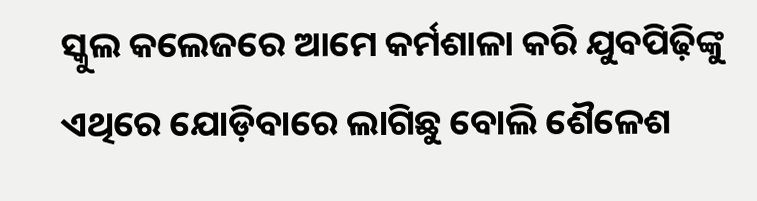ସ୍କୁଲ କଲେଜରେ ଆମେ କର୍ମଶାଳା କରି ଯୁବପିଢ଼ିଙ୍କୁ ଏଥିରେ ଯୋଡ଼ିବାରେ ଲାଗିଛୁ ବୋଲି ଶୈଳେଶ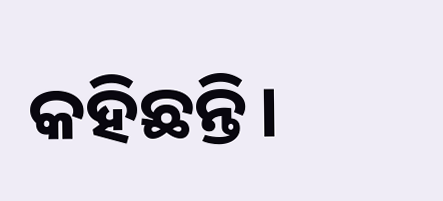କହିଛନ୍ତି।